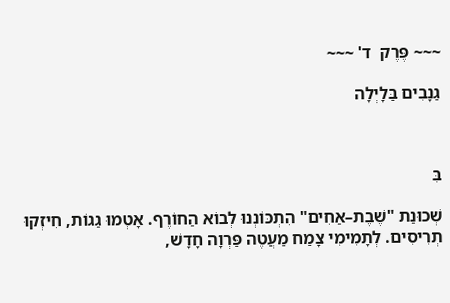~~~ פֶּרֶק  ד' ~~~

גַנָבִים בַּלָיְלָה



בִּ

שְׁכוּנַת "שֶׁבֶת–אַחִים" הִתְכּוֹנְנוּ לְבוֹא הַחוֹרֶף. אָטְמוּ גַגוֹת, חִיזְקוּ תְרִיסִים. לְתָמִימִי צָמַח מַעֲטֶה פַּרְוָה חָדָשׁ,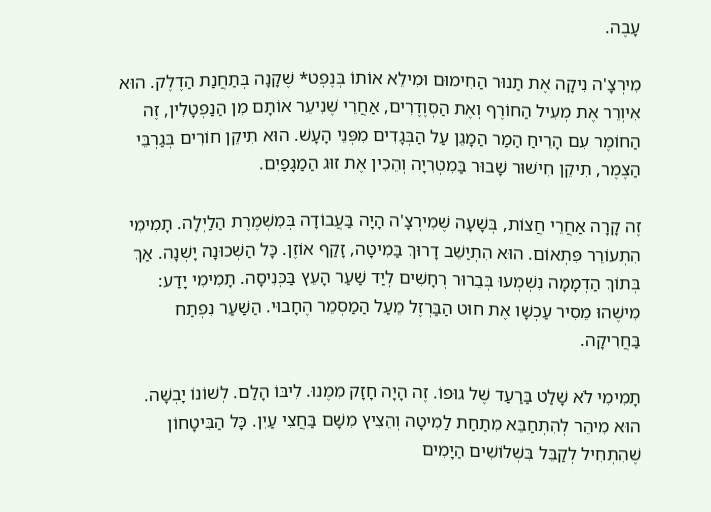עָבֶה.

מִירְצָ'ה נִיקָה אֶת תַנוּר הַחִימוּם וּמִילֵא אוֹתוֹ בְּנֶפְט* שֶׁקָנָה בְּתַחֲנַת הַדֶלֶק. הוּא אִיוְרֵר אֶת מְעִיל הַחוֹרֶף וְאֶת הַסְוֶדֶרִים, אַחֲרֵי שֶׁנִיעֵר אוֹתָם מִן הַנַפְטָלִין, זֶה הַחוֹמֶר עִם הָרֵיחַ הַמַר הַמָגֵן עַל הַבְּגָדִים מִפְּנֵי הָעָשׁ. הוּא תִיקֵן חוֹרִים בְּגַרְבֵּי הַצֶמֶר, תִיקֵן חִישׁוּר שָׁבוּר בַּמִטְרִיָה וְהֵכִין אֶת זוּג הַמַגָפַיִם.

זֶה קָרָה אַחֲרֵי חֲצוֹת, בְּשָׁעָה שֶׁמִירְצָ'ה הָיָה בַּעֲבוֹדָה בְּמִשְׁמֶרֶת הַלַיְלָה. תָמִימִי הִתְעוֹרֵר פִּתְאוֹם. הוּא הִתְיַשֵׁב דָרוּךְ בַּמִיטָה, זָקַף אוֹזֶן. כָּל הַשְׁכוּנָה יָשְׁנָה. אַךְ בְּתוֹךְ הַדְמָמָה נִשְׁמְעוּ בְּבֵרוּר רְחָשִׁים לְיַד שַׁעַר הָעֵץ בַּכְּנִיסָה. תָמִימִי יָדַע: מִישֶׁהוּ מֵסִיר עַכְשָׁו אֶת חוּט הַבַּרְזֶל מֵעַל הַמַסְמֵר הֶחָבוּי. הַשַׁעַר נִפְתַח בַּחֲרִיקָה.

תָמִימִי לֹא שָׁלַט בַּרַעַד שֶׁל גוּפוֹ. זֶה הָיָה חָזָק מִמֶנוּ. לִיבּוֹ הָלַם. לְשׁוֹנוֹ יָבְשָׁה. הוּא מִיהֵר לְהִתְחַבֵּא מִתַחַת לַמִיטָה וְהֵצִיץ מִשָׁם בַּחֲצִי עַיִן. כָּל הַבִּיטָחוֹן שֶׁהִתְחִיל לְקַבֵּל בִּשְׁלוֹשִׁים הַיָמִים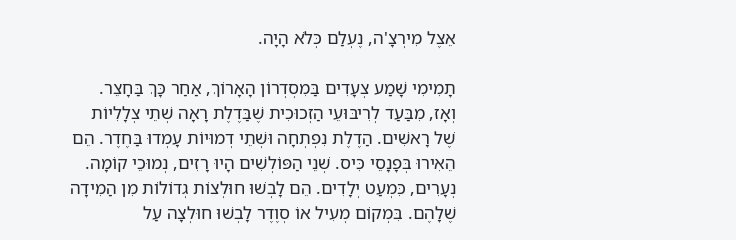אֵצֶל מִירְצָ'ה, נֶעְלַם כְּלֹא הָיָה.

תָמִימִי שָׁמַע צְעָדִים בַּמִסְדְרוֹן הָאָרוֹךְ, אַחַר כָּךְ בַּחָצֵר. וְאָז, מִבַּעַד לְרִיבּוּעֵי הַזְכוּכִית שֶׁבַּדֶלֶת רָאָה שְׁתֵי צְלָלִיוֹת שֶׁל רָאשִׁים. הַדֶלֶת נִפְתְחָה וּשְׁתֵי דְמוּיוֹת עָמְדוּ בַּחֶדֶר. הֵם הֵאִירוּ בְּפָנָסֵי כִּיס. שְׁנֵי הַפּוֹלְשִׁים הָיוּ רָזִים, נְמוּכֵי קוֹמָה. נְעָרִים, כִּמְעַט יְלָדִים. הֵם לָבְשׁוּ חוּלְצוֹת גְדוֹלוֹת מִן הַמִידָה שֶׁלָהֶם. בִּמְקוֹם מְעִיל אוֹ סְוֶדֶר לָבְשׁוּ חוּלְצָה עַל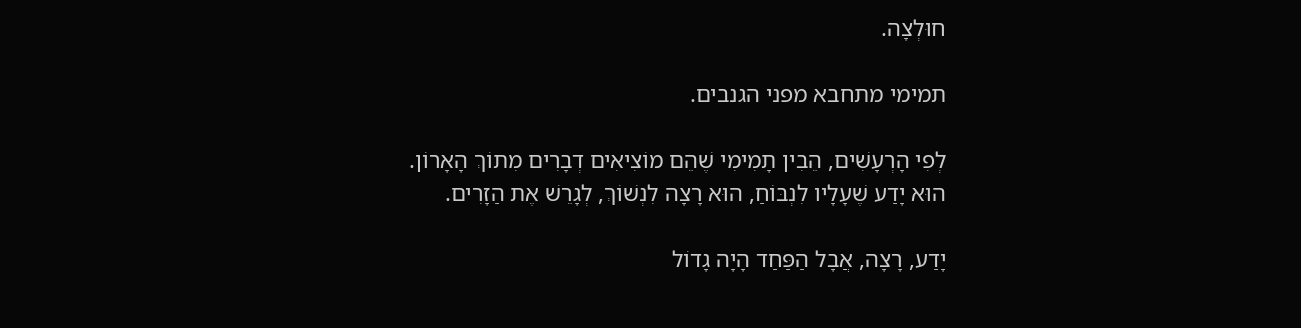חוּלְצָה.

תמימי מתחבא מפני הגנבים.

לְפִי הָרְעָשִׁים, הֵבִין תָמִימִי שֶׁהֵם מוֹצִיאִים דְבָרִים מִתוֹךְ הָאָרוֹן. הוּא יָדַע שֶׁעָלָיו לִנְבּוֹחַ, הוּא רָצָה לִנְשׁוֹךְ, לְגָרֵשׁ אֶת הַזָרִים.

יָדַע, רָצָה, אֲבָל הַפַּחַד הָיָה גָדוֹל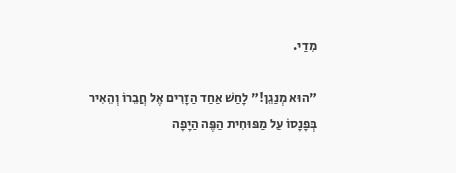מִדַי.

"הוּא מְנַגֵן!" לָחַשׁ אַחַד הַזָרִים אֶל חֲבֵרוֹ וְהֵאִיר בְּפָנָסוֹ עַל מַפּוּחִית הַפֶּה הַיָפָה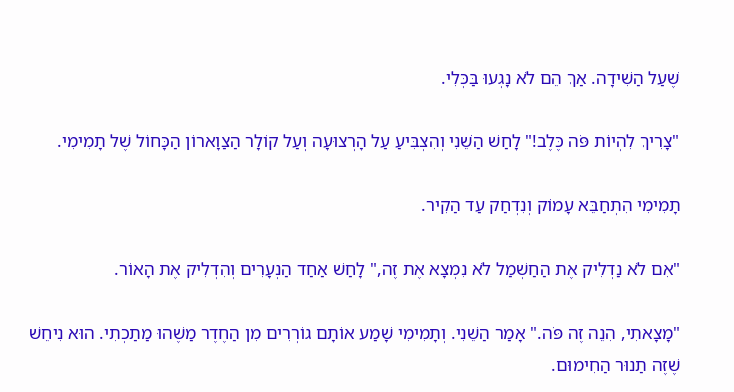שֶׁעַל הַשִׁידָה. אַךְ הֵם לֹא נָגְעוּ בַּכְּלִי.

"צָרִיךְ לִהְיוֹת פֹּה כֶּלֶב!" לָחַשׁ הַשֵׁנִי וְהִצְבִּיעַ עַל הָרְצוּעָה וְעַל קוֹלָר הַצַוָארוֹן הַכָּחוֹל שֶׁל תָמִימִי.

תָמִימִי הִתְחַבֵּא עָמוֹק וְנִדְחַק עַד הַקִיר.

"אִם לֹא נַדְלִיק אֶת הַחַשְׁמַל לֹא נִמְצָא אֶת זֶה," לָחַשׁ אַחַד הַנְעָרִים וְהִדְלִיק אֶת הָאוֹר.

"מָצָאתִי, הִנֵה זֶה פֹּה." אָמַר הַשֵׁנִי. וְתָמִימִי שָׁמַע אוֹתָם גוֹרְרִים מִן הַחֶדֶר מַשֶׁהוּ מַתַכְתִי. הוּא נִיחֵשׁ שֶׁזֶה תַנוּר הַחִימוּם.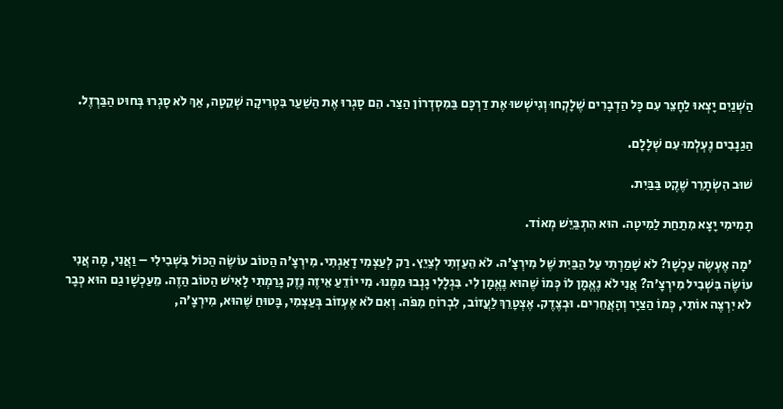הַשְׁנַיִם יָצְאוּ לַחָצֵר עִם כָּל הַדְבָרִים שֶׁלָקְחוּ וְגִישְׁשוּ אֶת דַרְכָּם בַּמִסְדְרוֹן הַצַר. הֵם סָגְרוּ אֶת הַשַׁעַר בִּטְרִיקָה שְׁקֵטָה, אַךְ לֹא סָגְרוּ בְּחוּט הַבַּרְזֶל.

הַגַנָבִים נֶעְלְמוּ עִם שְׁלָלָם.

שׁוּב הִשְֹתָרֵר שֶׁקֶט בַּבַּיִת.

תָמִימִי יָצָא מִתַחַת לַמִיטָה. הוּא הִתְבַּיֵשׁ מְאוֹד.

'מָה אֶעְשֶֹה עַכְשָׁו? לֹא שָׁמַרְתִי עַל הַבַּיִת שֶׁל מִירְצָ'ה. לֹא הֵעַזְתִי לְצַיֵץ. רַק לְעַצְמִי דָאַגְתִי. מִירְצָ'ה הַטוֹב עוֹשֶֹה הַכּוֹל בִּשְׁבִילִי – וַאֲנִי, מָה אֲנִי עוֹשֶֹה בִּשְׁבִיל מִירְצָ'ה? אֲנִי לֹא נֶאֱמָן לוֹ כְּמוֹ שֶׁהוּא נֶאֱמָן לִי. בִּגְלָלִי גָנְבוּ מִמֶנוּ. מִי יוֹדֵעַ אֵיזֶה נֶזֶק גָרַמְתִי לָאִישׁ הַטוֹב הַזֶה. מֵעַכְשָׁו גַם הוּא כְּבָר לֹא יִרְצֶה אוֹתִי, כְּמוֹ הַצַיָר וְהָאֲחֵרִים. וּבְצֶדֶק. אֶצְטָרֵךְ לַעֲזוֹב, לִבְרוֹחַ מִפֹּה. וְאִם לֹא אֶעְזוֹב בְּעַצְמִי, בָּטוּחַ שֶׁהוּא, מִירְצָ'ה,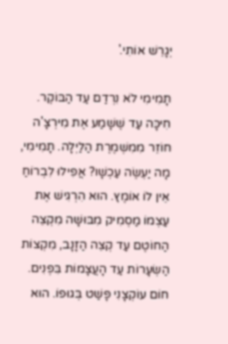יְגָרֵשׁ אוֹתִי.'

תָמִימִי לֹא נִרְדַם עַד הַבּוֹקֶר. חִיכָּה עַד שֶׁשָׁמַע אֶת מִירְצָ'ה חוֹזֵר מִמִשְׁמֶרֶת הַלַיְלָה. תָמִימִי, מָה יַעְשֶׂה עַכְשָׁו? אֲפִילוּ לִבְרוֹחַ אֵין לוֹ אוֹמֶץ. הוּא הִרְגִישׁ אֶת עַצְמוֹ מַסְמִיק מִבּוּשָׁה מִקְצֵה הַחוֹטֶם עַד קְצֵה הַזָנָב, מִקְצוֹת הַשְׂעָרוֹת עַד הָעֲצָמוֹת בִּפְנִים. חוֹם עוֹקְצָנִי פָּשַׁט בְּגוּפוֹ. הוּא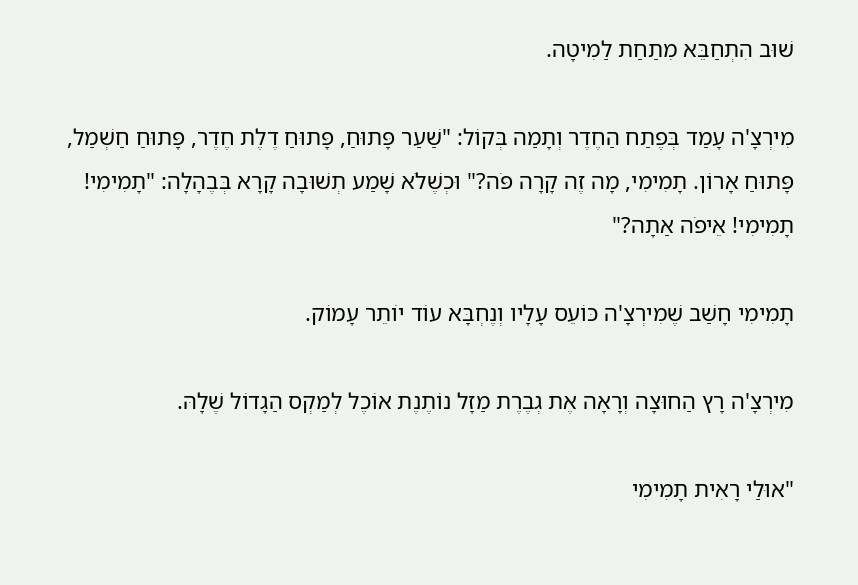שׁוּב הִתְחַבֵּא מִתַחַת לַמִיטָה.

מִירְצָ'ה עָמַד בְּפֶתַח הַחֶדֶר וְתָמַה בְּקוֹל: "שַׁעַר פָּתוּחַ, פָּתוּחַ דֶלֶת חֶדֶר, פָּתוּחַ חַשְׁמַל, פָּתוּחַ אָרוֹן. תָמִימִי, מָה זֶה קָרָה פֹּה?" וּכְשֶׁלֹא שָׁמַע תְשׁוּבָה קָרָא בְּבֶהָלָה: "תָמִימִי! תָמִימִי! אֵיפֹה אַתָה?"

תָמִימִי חָשַׁב שֶׁמִירְצָ'ה כּוֹעֵס עָלָיו וְנֶחְבָּא עוֹד יוֹתֵר עָמוֹק.

מִירְצָ'ה רָץ הַחוּצָה וְרָאָה אֶת גְבֶרֶת מַזָל נוֹתֶנֶת אוֹכֶל לְמַקְס הַגָדוֹל שֶׁלָהּ.

"אוּלַי רָאִית תָמִימִי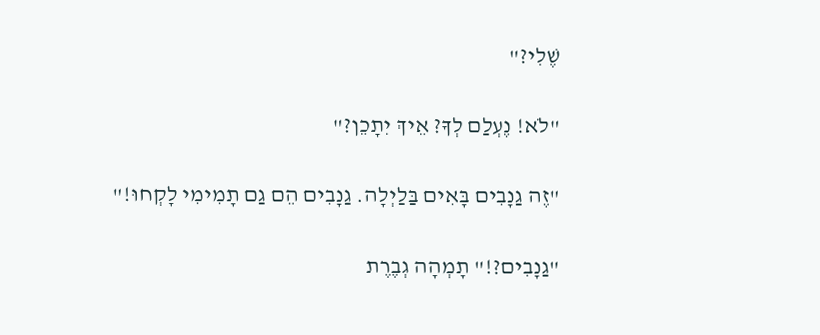שֶׁלִי?"

"לֹא! נֶעְלַם לְךָ? אֵיךְ יִתָכֵן?"

"זֶה גַנָבִים בָּאִים בַּלַיְלָה. גַנָבִים הֵם גַם תָמִימִי לָקְחוּ!"

"גַנָבִים?!" תָמְהָה גְבֶרֶת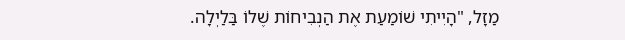מַזָל, "הָיִיתִי שׁוֹמַעַת אֶת הַנְבִיחוֹת שֶׁלוֹ בַּלַיְלָה.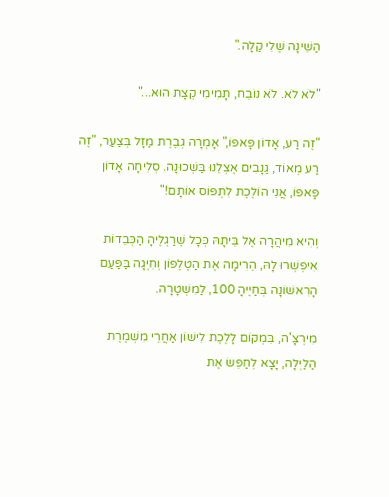הַשֵׁינָה שֶׁלִי קַלָה."

"לֹא לֹא. לֹא נוֹבֵח, תָמִימִי קְצָת הוּא..."

"זֶה רַע, אָדוֹן פָּאפּוֹ," אָמְרָה גְבֶרֶת מַזָל בְּצַעַר, "זֶה רַע מְאוֹד, גַנָבִים אֶצְלֵנוּ בַּשְׁכוּנָה. סְלִיחָה אָדוֹן פָּאפּוֹ, אֲנִי הוֹלֶכֶת לִתְפּוֹס אוֹתָם!"

וְהִיא מִיהֲרָה אֶל בֵּיתָהּ כְּכָל שֶׁרַגְלֶיהָ הַכְּבֵדוֹת אִיפְשְׁרוּ לָהּ, הֵרִימָה אֶת הַטֶלֶפוֹן וְחִיְגָה בַּפַּעַם הָרִאשׁוֹנָה בְּחַיֶיהָ 100, לַמִשְׁטָרָה.

מִירְצָ'ה, בִּמְקוֹם לָלֶכֶת לִישׁוֹן אַחֲרֵי מִשְׁמֶרֶת הַלַיְלָה, יָצָא לְחַפֵּשׂ אֶת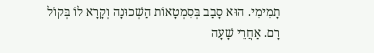תָמִימִי. הוּא סָבַב בְּסִמְטָאוֹת הַשְׁכוּנָה וְקָרָא לוֹ בְּקוֹל רָם. אַחֲרֵי שָׁעָה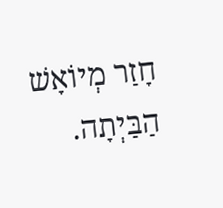חָזַר מְיוֹאָשׁ הַבַּיְתָה.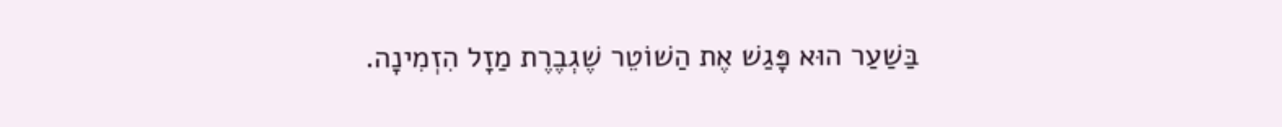בַּשַׁעַר הוּא פָּגַשׁ אֶת הַשׁוֹטֵר שֶׁגְבֶרֶת מַזָל הִזְמִינָה.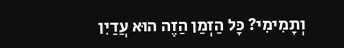וְתָמִימִי? כָּל הַזְמַן הַזֶה הוּא עֲדַיִן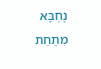נֶחְבָּא מִתַחַת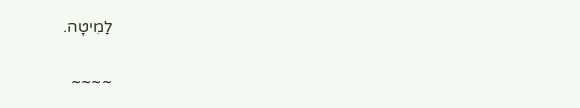לַמִיטָה.

~~~~